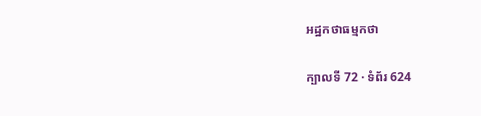អដ្ឋកថាធម្មកថា

ក្បាលទី 72 · ទំព័រ 624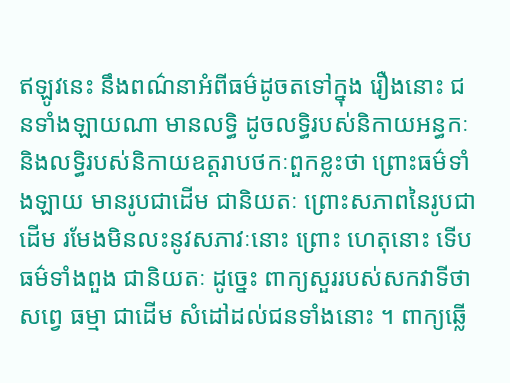ឥឡូវនេះ នឹងពណ៌នាអំពីធម៌ដូចតទៅក្នុង រឿងនោះ ជនទាំងឡាយណា មានលទ្ធិ ដូចលទ្ធិរបស់និកាយអន្ធកៈ និងលទ្ធិរបស់និកាយឧត្តរាបថកៈពួកខ្លះថា ព្រោះធម៌ទាំងឡាយ មានរូបជាដើម ជានិយតៈ ព្រោះសភាពនៃរូបជាដើម រមែងមិនលះនូវសភាវៈនោះ ព្រោះ ហេតុនោះ ទើបធម៌ទាំងពួង ជានិយតៈ ដូច្នេះ ពាក្យសួររបស់សកវាទីថា សព្វេ ធម្មា ជាដើម សំដៅដល់ជនទាំងនោះ ។ ពាក្យឆ្លើ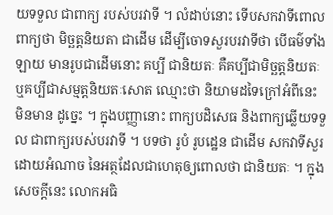យទទួល ជាពាក្យ របស់បរវាទី ។ លំដាប់នោះ ទើបសកវាទីពោលពាក្យថា មិច្ឆត្តនិយតា ជាដើម ដើម្បីចោទសួរបរវាទីថា បើធម៌ទាំងឡាយ មានរូបជាដើមនោះ គប្បី ជានិយតៈ គឺគប្បីជាមិច្ឆត្តនិយតៈ ឬគប្បីជាសម្មត្តនិយតៈសោត ឈ្មោះថា និយាមដទៃក្រៅអំពីនេះ មិនមាន ដូច្នេះ ។ ក្នុងបញ្ញានោះ ពាក្យបដិសេធ និងពាក្យឆ្លើយទទួល ជាពាក្យរបស់បរវាទី ។ បទថា រូបំ រូបដ្ឋេន ជាដើម សកវាទីសួរ ដោយអំណាច នៃអត្ថដែលជាហេតុឲ្យពោលថា ជានិយតៈ ។ ក្នុងសេចក្តីនេះ លោកអធិ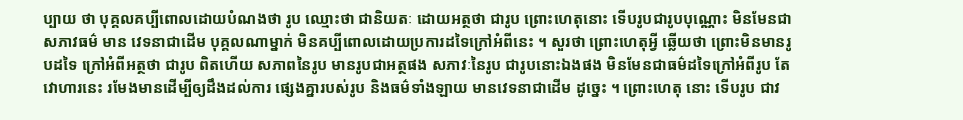ប្បាយ ថា បុគ្គលគប្បីពោលដោយបំណងថា រូប ឈ្មោះថា ជានិយតៈ ដោយអត្ថថា ជារូប ព្រោះហេតុនោះ ទើបរូបជារូបបុណ្ណោះ មិនមែនជាសភាវធម៌ មាន វេទនាជាដើម បុគ្គលណាម្នាក់ មិនគប្បីពោលដោយប្រការដទៃក្រៅអំពីនេះ ។ សួរថា ព្រោះហេតុអ្វី ឆ្លើយថា ព្រោះមិនមានរូបដទៃ ក្រៅអំពីអត្ថថា ជារូប ពិតហើយ សភាពនៃរូប មានរូបជាអត្ថផង សភាវៈនៃរូប ជារូបនោះឯងផង មិនមែនជាធម៌ដទៃក្រៅអំពីរូប តែវោហារនេះ រមែងមានដើម្បីឲ្យដឹងដល់ការ ផ្សេងគ្នារបស់រូប និងធម៌ទាំងឡាយ មានវេទនាជាដើម ដូច្នេះ ។ ព្រោះហេតុ នោះ ទើបរូប ជាវ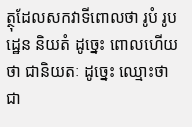ត្ថុដែលសកវាទីពោលថា រូបំ រូបដ្ឋេន និយតំ ដូច្នេះ ពោលហើយថា ជានិយតៈ ដូច្នេះ ឈ្មោះថា ជា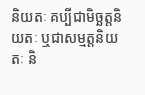និយតៈ គប្បីជាមិច្ឆត្តនិយតៈ ឬជាសម្មត្តនិយតៈ និ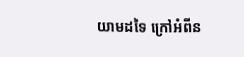យាមដទៃ ក្រៅអំពីន